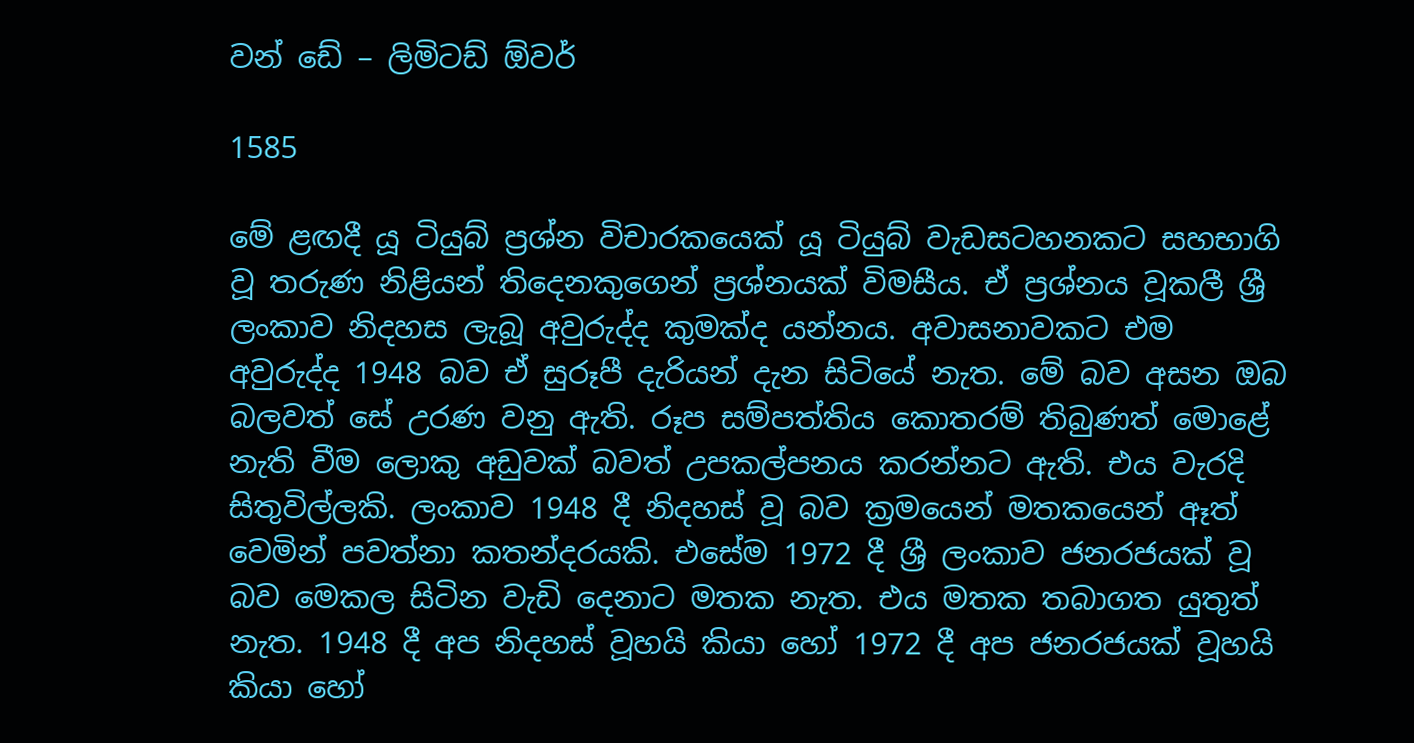වන් ඩේ – ලිමිටඩ් ඕවර්

1585

මේ ළඟදී යූ ටියුබ් ප්‍රශ්න විචාරකයෙක් යූ ටියුබ් වැඩසටහනකට සහභාගි වූ තරුණ නිළියන් තිදෙනකුගෙන් ප්‍රශ්නයක් විමසීය. ඒ ප්‍රශ්නය වූකලී ශ්‍රී ලංකාව නිදහස ලැබූ අවුරුද්ද කුමක්ද යන්නය. අවාසනාවකට එම අවුරුද්ද 1948 බව ඒ සුරූපී දැරියන් දැන සිටියේ නැත. මේ බව අසන ඔබ බලවත් සේ උරණ වනු ඇති. රූප සම්පත්තිය කොතරම් තිබුණත් මොළේ නැති වීම ලොකු අඩුවක් බවත් උපකල්පනය කරන්නට ඇති. එය වැරදි සිතුවිල්ලකි. ලංකාව 1948 දී නිදහස් වූ බව ක්‍රමයෙන් මතකයෙන් ඈත් වෙමින් පවත්නා කතන්දරයකි. එසේම 1972 දී ශ්‍රී ලංකාව ජනරජයක් වූ බව මෙකල සිටින වැඩි දෙනාට මතක නැත. එය මතක තබාගත යුතුත් නැත. 1948 දී අප නිදහස් වූහයි කියා හෝ 1972 දී අප ජනරජයක් වූහයි කියා හෝ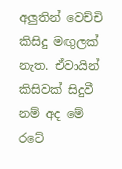අලුතින් වෙච්චි කිසිදු මඟුලක් නැත. ඒවායින් කිසිවක් සිදුවී නම් අද මේ රටේ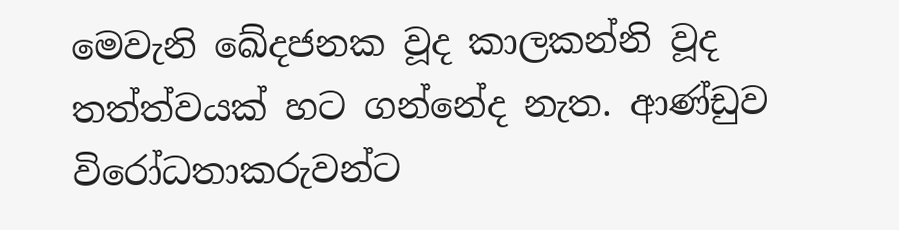මෙවැනි ඛේදජනක වූද කාලකන්නි වූද තත්ත්වයක් හට ගන්නේද නැත. ආණ්ඩුව විරෝධතාකරුවන්ට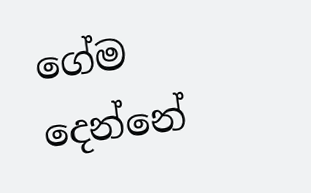ගේම දෙන්නේ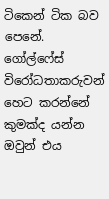ටිකෙන් ටික බව පෙනේ. ගෝල්ෆේස් විරෝධතාකරුවන් හෙට කරන්නේ කුමක්ද යන්න ඔවුන් එය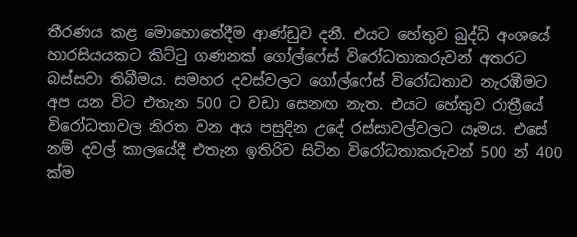තීරණය කළ මොහොතේදීම ආණ්ඩුව දනී. එයට හේතුව බුද්ධි අංශයේ හාරසියයකට කිට්ටු ගණනක් ගෝල්ෆේස් විරෝධතාකරුවන් අතරට බස්සවා තිබීමය. සමහර දවස්වලට ගෝල්ෆේස් විරෝධතාව නැරඹීමට අප යන විට එතැන 500 ට වඩා සෙනඟ නැත. එයට හේතුව රාත්‍රීයේ විරෝධතාවල නිරත වන අය පසුදින උදේ රස්සාවල්වලට යෑමය. එසේ නම් දවල් කාලයේදී එතැන ඉතිරිව සිටින විරෝධතාකරුවන් 500 න් 400 ක්ම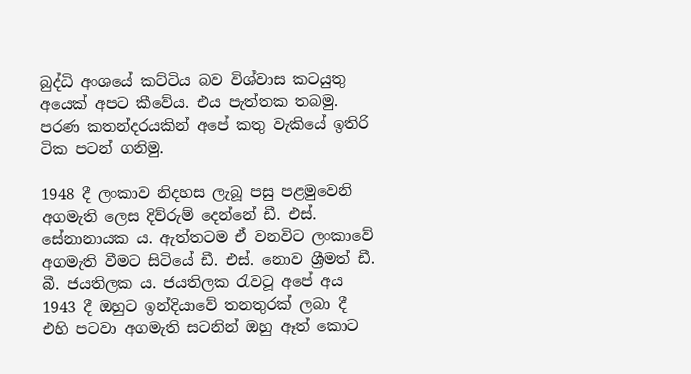බුද්ධි අංශයේ කට්ටිය බව විශ්වාස කටයුතු අයෙක් අපට කීවේය. එය පැත්තක තබමු. පරණ කතන්දරයකින් අපේ කතු වැකියේ ඉතිරි ටික පටන් ගනිමු.

1948 දී ලංකාව නිදහස ලැබූ පසු පළමුවෙනි අගමැති ලෙස දිව්රුම් දෙන්නේ ඩී. එස්. සේනානායක ය. ඇත්තටම ඒ වනවිට ලංකාවේ අගමැති වීමට සිටියේ ඩී. එස්. නොව ශ්‍රීමත් ඩී. බී. ජයතිලක ය. ජයතිලක රැවටූ අපේ අය 1943 දී ඔහුට ඉන්දියාවේ තනතුරක් ලබා දී එහි පටවා අගමැති සටනින් ඔහු ඈත් කොට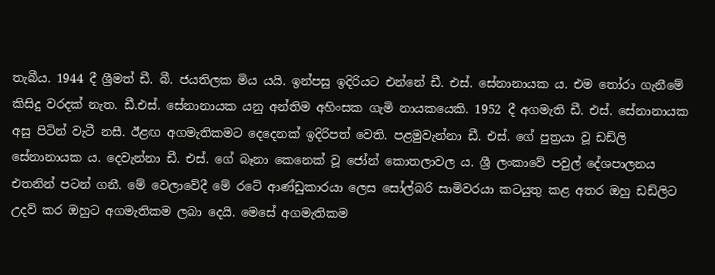තැබීය. 1944 දී ශ්‍රීමත් ඩී. බී. ජයතිලක මිය යයි. ඉන්පසු ඉදිරියට එන්නේ ඩී. එස්. සේනානායක ය. එම තෝරා ගැනීමේ කිසිදු වරදක් නැත. ඩී.එස්. සේනානායක යනු අන්තිම අහිංසක ගැමි නායකයෙකි. 1952 දී අගමැති ඩී. එස්. සේනානායක අසු පිටින් වැටී නසී. ඊළඟ අගමැතිකමට දෙදෙනක් ඉදිරිපත් වෙති. පළමුවැන්නා ඩී. එස්. ගේ පුත්‍රයා වූ ඩඩ්ලි සේනානායක ය. දෙවැන්නා ඩී. එස්. ගේ බෑනා කෙනෙක් වූ ජෝන් කොතලාවල ය. ශ්‍රී ලංකාවේ පවුල් දේශපාලනය එතනින් පටන් ගනී. මේ වෙලාවේදී මේ රටේ ආණ්ඩුකාරයා ලෙස සෝල්බරි සාමිවරයා කටයුතු කළ අතර ඔහු ඩඩ්ලිට උදව් කර ඔහුට අගමැතිකම ලබා දෙයි. මෙසේ අගමැතිකම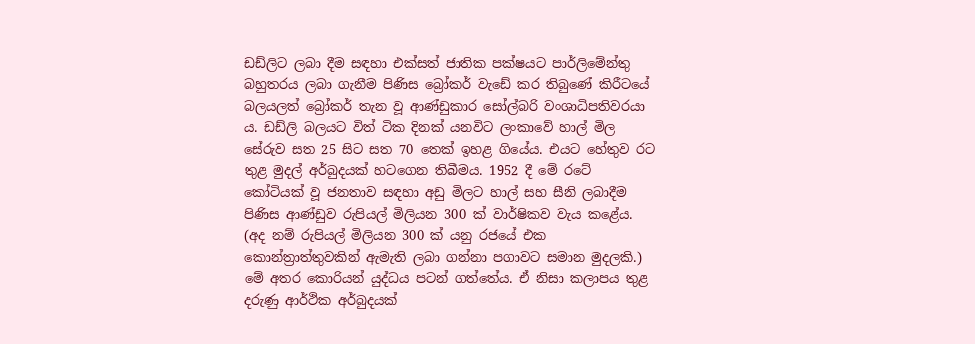ඩඩ්ලිට ලබා දීම සඳහා එක්සත් ජාතික පක්ෂයට පාර්ලිමේන්තු බහුතරය ලබා ගැනීම පිණිස බ්‍රෝකර් වැඩේ කර තිබුණේ කිරීටයේ බලයලත් බ්‍රෝකර් තැන වූ ආණ්ඩුකාර සෝල්බරි වංශාධිපතිවරයා ය. ඩඩ්ලි බලයට විත් ටික දිනක් යනවිට ලංකාවේ හාල් මිල සේරුව සත 25 සිට සත 70 තෙක් ඉහළ ගියේය. එයට හේතුව රට තුළ මුදල් අර්බුදයක් හටගෙන තිබීමය. 1952 දී මේ රටේ කෝටියක් වූ ජනතාව සඳහා අඩු මිලට හාල් සහ සීනි ලබාදීම පිණිස ආණ්ඩුව රුපියල් මිලියන 300 ක් වාර්ෂිකව වැය කළේය. (අද නම් රුපියල් මිලියන 300 ක් යනු රජයේ එක කොන්ත්‍රාත්තුවකින් ඇමැති ලබා ගන්නා පගාවට සමාන මුදලකි.) මේ අතර කොරියන් යුද්ධය පටන් ගත්තේය. ඒ නිසා කලාපය තුළ දරුණු ආර්ථික අර්බුදයක්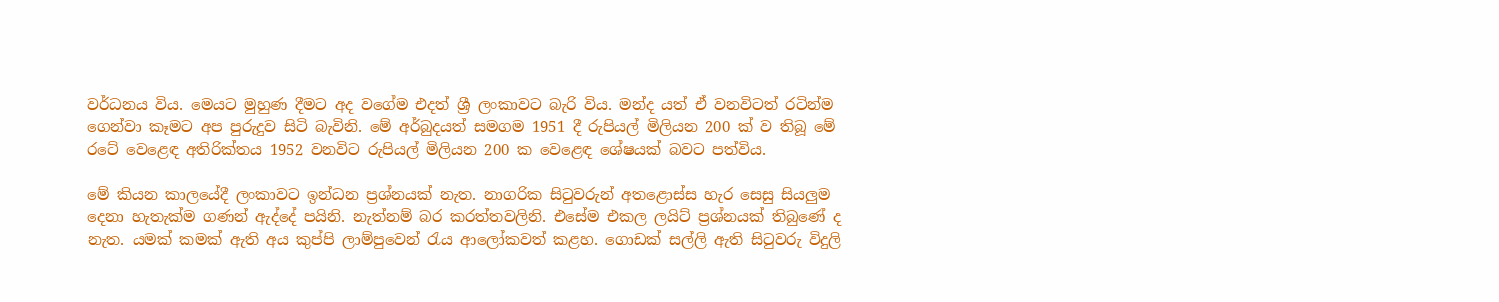වර්ධනය විය. මෙයට මුහුණ දීමට අද වගේම එදත් ශ්‍රී ලංකාවට බැරි විය. මන්ද යත් ඒ වනවිටත් රටින්ම ගෙන්වා කෑමට අප පුරුදුව සිටි බැවිනි. මේ අර්බුදයත් සමගම 1951 දී රුපියල් මිලියන 200 ක් ව තිබූ මේ රටේ වෙළෙඳ අතිරික්තය 1952 වනවිට රුපියල් මිලියන 200 ක වෙළෙඳ ශේෂයක් බවට පත්විය.

මේ කියන කාලයේදී ලංකාවට ඉන්ධන ප්‍රශ්නයක් නැත. නාගරික සිටුවරුන් අතළොස්ස හැර සෙසු සියලුම දෙනා හැතැක්ම ගණන් ඇද්දේ පයිනි. නැත්නම් බර කරත්තවලිනි. එසේම එකල ලයිට් ප්‍රශ්නයක් තිබුණේ ද නැත. යමක් කමක් ඇති අය කුප්පි ලාම්පුවෙන් රැය ආලෝකවත් කළහ. ගොඩක් සල්ලි ඇති සිටුවරු විදුලි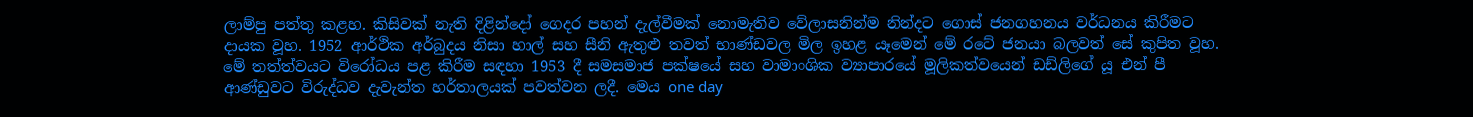ලාම්පු පත්තු කළහ. කිසිවක් නැති දිළින්දෝ ගෙදර පහන් දැල්වීමක් නොමැතිව වේලාසනින්ම නින්දට ගොස් ජනගහනය වර්ධනය කිරීමට දායක වූහ. 1952 ආර්ථික අර්බුදය නිසා හාල් සහ සීනි ඇතුළු තවත් භාණ්ඩවල මිල ඉහළ යෑමෙන් මේ රටේ ජනයා බලවත් සේ කුපිත වූහ. මේ තත්ත්වයට විරෝධය පළ කිරීම සඳහා 1953 දී සමසමාජ පක්ෂයේ සහ වාමාංශික ව්‍යාපාරයේ මූලිකත්වයෙන් ඩඩ්ලිගේ යූ එන් පී ආණ්ඩුවට විරුද්ධව දැවැන්ත හර්තාලයක් පවත්වන ලදී. මෙය one day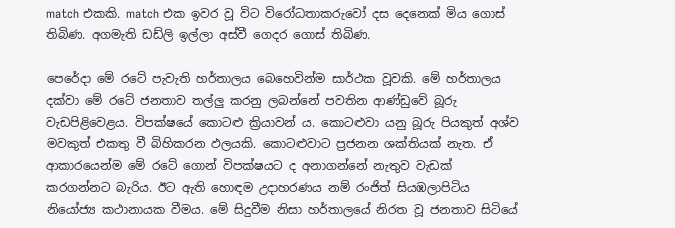match එකකි. match එක ඉවර වූ විට විරෝධතාකරුවෝ දස දෙනෙක් මිය ගොස් තිබිණ. අගමැති ඩඩ්ලි ඉල්ලා අස්වී ගෙදර ගොස් තිබිණ.

පෙරේදා මේ රටේ පැවැති හර්තාලය බෙහෙවින්ම සාර්ථක වූවකි. මේ හර්තාලය දක්වා මේ රටේ ජනතාව තල්ලු කරනු ලබන්නේ පවතින ආණ්ඩුවේ බූරු වැඩපිළිවෙළය. විපක්ෂයේ කොටළු ක්‍රියාවන් ය. කොටළුවා යනු බූරු පියකුත් අශ්ව මවකුත් එකතු වී බිහිකරන ඵලයකි. කොටළුවාට ප්‍රජනන ශක්තියක් නැත. ඒ ආකාරයෙන්ම මේ රටේ ගොන් විපක්ෂයට ද අනාගන්නේ නැතුව වැඩක් කරගන්නට බැරිය. ඊට ඇති හොඳම උදාහරණය නම් රංජිත් සියඹලාපිටිය නියෝජ්‍ය කථානායක වීමය. මේ සිදුවීම නිසා හර්තාලයේ නිරත වූ ජනතාව සිටියේ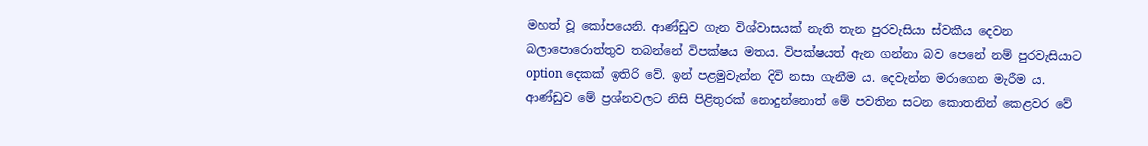මහත් වූ කෝපයෙනි. ආණ්ඩුව ගැන විශ්වාසයක් නැති තැන පුරවැසියා ස්වකීය දෙවන බලාපොරොත්තුව තබන්නේ විපක්ෂය මතය. විපක්ෂයත් ඇන ගන්නා බව පෙනේ නම් පුරවැසියාට option දෙකක් ඉතිරි වේ. ඉන් පළමුවැන්න දිවි නසා ගැනීම ය. දෙවැන්න මරාගෙන මැරීම ය. ආණ්ඩුව මේ ප්‍රශ්නවලට නිසි පිළිතුරක් නොදුන්නොත් මේ පවතින සටන කොතනින් කෙළවර වේ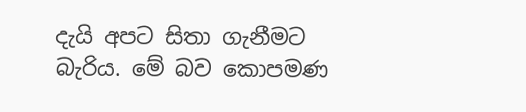දැයි අපට සිතා ගැනීමට බැරිය. මේ බව කොපමණ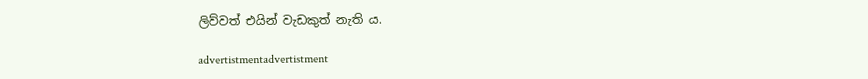ලිව්වත් එයින් වැඩකුත් නැති ය.

advertistmentadvertistment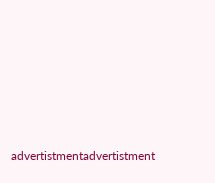advertistmentadvertistment